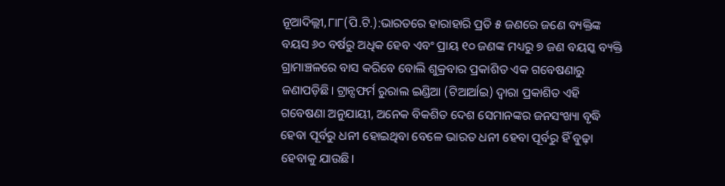ନୂଆଦିଲ୍ଲୀ,୮ା୮(ପି.ଟି.):ଭାରତରେ ହାରାହାରି ପ୍ରତି ୫ ଜଣରେ ଜଣେ ବ୍ୟକ୍ତିଙ୍କ ବୟସ ୬୦ ବର୍ଷରୁ ଅଧିକ ହେବ ଏବଂ ପ୍ରାୟ ୧୦ ଜଣଙ୍କ ମଧ୍ୟରୁ ୭ ଜଣ ବୟସ୍କ ବ୍ୟକ୍ତି ଗ୍ରାମାଞ୍ଚଳରେ ବାସ କରିବେ ବୋଲି ଶୁକ୍ରବାର ପ୍ରକାଶିତ ଏକ ଗବେଷଣାରୁ ଜଣାପଡ଼ିଛି। ଟ୍ରାନ୍ସଫର୍ମ ରୁରାଲ ଇଣ୍ଡିଆ (ଟିଆର୍ଆଇ) ଦ୍ୱାରା ପ୍ରକାଶିତ ଏହି ଗବେଷଣା ଅନୁଯାୟୀ, ଅନେକ ବିକଶିତ ଦେଶ ସେମାନଙ୍କର ଜନସଂଖ୍ୟା ବୃଦ୍ଧି ହେବା ପୂର୍ବରୁ ଧନୀ ହୋଇଥିବା ବେଳେ ଭାରତ ଧନୀ ହେବା ପୂର୍ବରୁ ହିଁ ବୁଢ଼ା ହେବାକୁ ଯାଉଛି।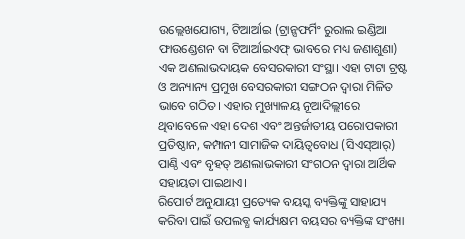ଉଲ୍ଲେଖଯୋଗ୍ୟ, ଟିଆର୍ଆଇ (ଟ୍ରାନ୍ସଫର୍ମିଂ ରୁରାଲ ଇଣ୍ଡିଆ ଫାଉଣ୍ଡେଶନ ବା ଟିଆର୍ଆଇଏଫ୍ ଭାବରେ ମଧ୍ୟ ଜଣାଶୁଣା) ଏକ ଅଣଲାଭଦାୟକ ବେସରକାରୀ ସଂସ୍ଥା। ଏହା ଟାଟା ଟ୍ରଷ୍ଟ ଓ ଅନ୍ୟାନ୍ୟ ପ୍ରମୁଖ ବେସରକାରୀ ସଙ୍ଗଠନ ଦ୍ୱାରା ମିଳିତ ଭାବେ ଗଠିତ। ଏହାର ମୁଖ୍ୟାଳୟ ନୂଆଦିଲ୍ଲୀରେ ଥିବାବେଳେ ଏହା ଦେଶ ଏବଂ ଅନ୍ତର୍ଜାତୀୟ ପରୋପକାରୀ ପ୍ରତିଷ୍ଠାନ, କମ୍ପାନୀ ସାମାଜିକ ଦାୟିତ୍ୱବୋଧ (ସିଏସ୍ଆର୍) ପାଣ୍ଠି ଏବଂ ବୃହତ୍ ଅଣଲାଭକାରୀ ସଂଗଠନ ଦ୍ୱାରା ଆର୍ଥିକ ସହାୟତା ପାଇଥାଏ।
ରିପୋର୍ଟ ଅନୁଯାୟୀ ପ୍ରତ୍ୟେକ ବୟସ୍କ ବ୍ୟକ୍ତିଙ୍କୁ ସାହାଯ୍ୟ କରିବା ପାଇଁ ଉପଲବ୍ଧ କାର୍ଯ୍ୟକ୍ଷମ ବୟସର ବ୍ୟକ୍ତିଙ୍କ ସଂଖ୍ୟା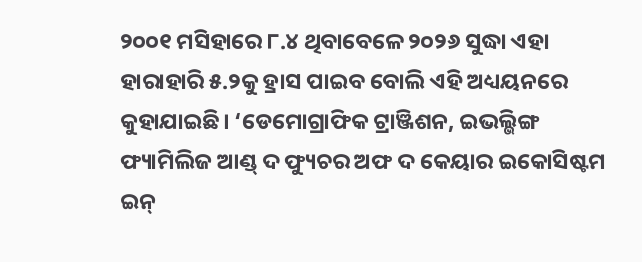୨୦୦୧ ମସିହାରେ ୮.୪ ଥିବାବେଳେ ୨୦୨୬ ସୁଦ୍ଧା ଏହା ହାରାହାରି ୫.୨କୁ ହ୍ରାସ ପାଇବ ବୋଲି ଏହି ଅଧ୍ୟୟନରେ କୁହାଯାଇଛି। ‘ଡେମୋଗ୍ରାଫିକ ଟ୍ରାଞ୍ଜିଶନ, ଇଭଲ୍ଭିଙ୍ଗ ଫ୍ୟାମିଲିଜ ଆଣ୍ଡ୍ ଦ ଫ୍ୟୁଚର ଅଫ ଦ କେୟାର ଇକୋସିଷ୍ଟମ ଇନ୍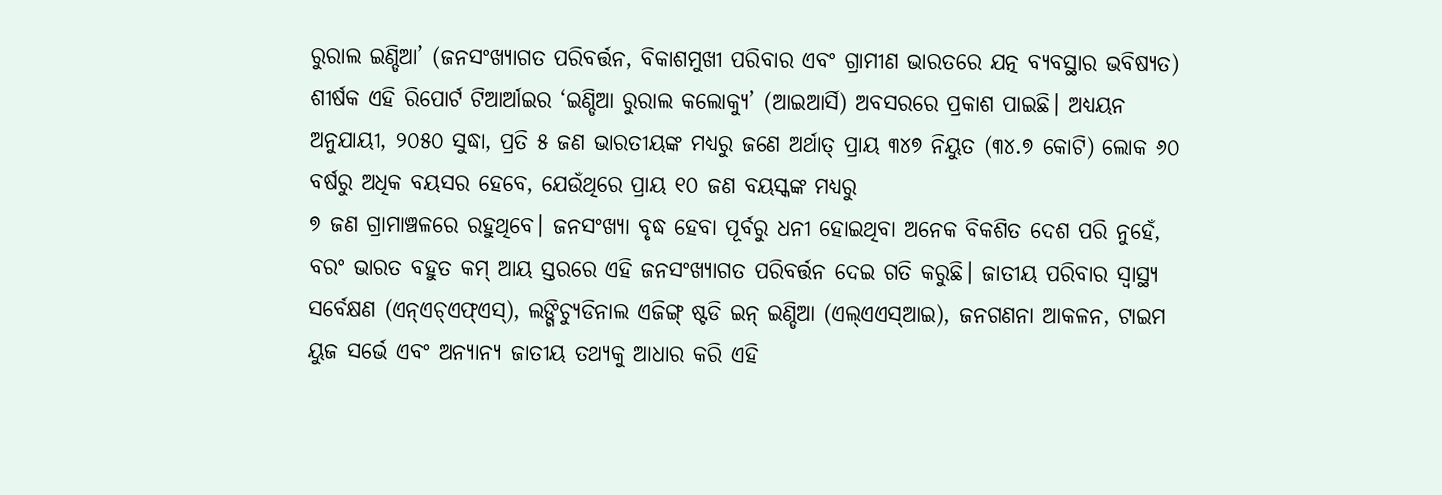ରୁରାଲ ଇଣ୍ଡିଆ’ (ଜନସଂଖ୍ୟାଗତ ପରିବର୍ତ୍ତନ, ବିକାଶମୁଖୀ ପରିବାର ଏବଂ ଗ୍ରାମୀଣ ଭାରତରେ ଯତ୍ନ ବ୍ୟବସ୍ଥାର ଭବିଷ୍ୟତ) ଶୀର୍ଷକ ଏହି ରିପୋର୍ଟ ଟିଆର୍ଆଇର ‘ଇଣ୍ଡିଆ ରୁରାଲ କଲୋକ୍ୟୁ’ (ଆଇଆର୍ସି) ଅବସରରେ ପ୍ରକାଶ ପାଇଛି। ଅଧ୍ୟୟନ ଅନୁଯାୟୀ, ୨୦୫୦ ସୁଦ୍ଧା, ପ୍ରତି ୫ ଜଣ ଭାରତୀୟଙ୍କ ମଧ୍ୟରୁ ଜଣେ ଅର୍ଥାତ୍ ପ୍ରାୟ ୩୪୭ ନିୟୁତ (୩୪.୭ କୋଟି) ଲୋକ ୬୦ ବର୍ଷରୁ ଅଧିକ ବୟସର ହେବେ, ଯେଉଁଥିରେ ପ୍ରାୟ ୧୦ ଜଣ ବୟସ୍କଙ୍କ ମଧ୍ୟରୁ
୭ ଜଣ ଗ୍ରାମାଞ୍ଚଳରେ ରହୁଥିବେ। ଜନସଂଖ୍ୟା ବୃଦ୍ଧ ହେବା ପୂର୍ବରୁ ଧନୀ ହୋଇଥିବା ଅନେକ ବିକଶିତ ଦେଶ ପରି ନୁହେଁ, ବରଂ ଭାରତ ବହୁତ କମ୍ ଆୟ ସ୍ତରରେ ଏହି ଜନସଂଖ୍ୟାଗତ ପରିବର୍ତ୍ତନ ଦେଇ ଗତି କରୁଛି। ଜାତୀୟ ପରିବାର ସ୍ବାସ୍ଥ୍ୟ ସର୍ବେକ୍ଷଣ (ଏନ୍ଏଚ୍ଏଫ୍ଏସ୍), ଲଙ୍ଗିଚ୍ୟୁଡିନାଲ ଏଜିଙ୍ଗ୍ ଷ୍ଟଡି ଇନ୍ ଇଣ୍ଡିଆ (ଏଲ୍ଏଏସ୍ଆଇ), ଜନଗଣନା ଆକଳନ, ଟାଇମ ୟୁଜ ସର୍ଭେ ଏବଂ ଅନ୍ୟାନ୍ୟ ଜାତୀୟ ତଥ୍ୟକୁ ଆଧାର କରି ଏହି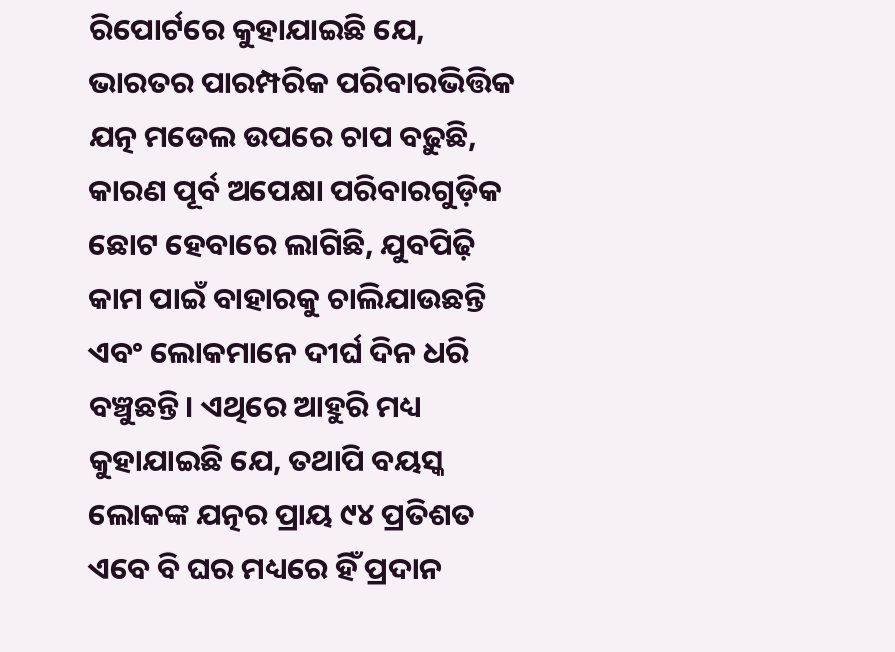ରିପୋର୍ଟରେ କୁହାଯାଇଛି ଯେ, ଭାରତର ପାରମ୍ପରିକ ପରିବାରଭିତ୍ତିକ ଯତ୍ନ ମଡେଲ ଉପରେ ଚାପ ବଢ଼ୁଛି, କାରଣ ପୂର୍ବ ଅପେକ୍ଷା ପରିବାରଗୁଡ଼ିକ ଛୋଟ ହେବାରେ ଲାଗିଛି, ଯୁବପିଢ଼ି କାମ ପାଇଁ ବାହାରକୁ ଚାଲିଯାଉଛନ୍ତି ଏବଂ ଲୋକମାନେ ଦୀର୍ଘ ଦିନ ଧରି ବଞ୍ଚୁଛନ୍ତି। ଏଥିରେ ଆହୁରି ମଧ୍ୟ କୁହାଯାଇଛି ଯେ, ତଥାପି ବୟସ୍କ ଲୋକଙ୍କ ଯତ୍ନର ପ୍ରାୟ ୯୪ ପ୍ରତିଶତ ଏବେ ବି ଘର ମଧ୍ୟରେ ହିଁ ପ୍ରଦାନ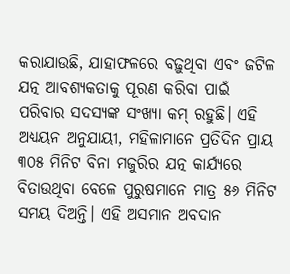କରାଯାଉଛି, ଯାହାଫଳରେ ବଢ଼ୁଥିବା ଏବଂ ଜଟିଳ ଯତ୍ନ ଆବଶ୍ୟକତାକୁ ପୂରଣ କରିବା ପାଇଁ ପରିବାର ସଦସ୍ୟଙ୍କ ସଂଖ୍ୟା କମ୍ ରହୁଛି। ଏହି ଅଧ୍ୟୟନ ଅନୁଯାୟୀ, ମହିଳାମାନେ ପ୍ରତିଦିନ ପ୍ରାୟ ୩୦୫ ମିନିଟ ବିନା ମଜୁରିର ଯତ୍ନ କାର୍ଯ୍ୟରେ ବିତାଉଥିବା ବେଳେ ପୁରୁଷମାନେ ମାତ୍ର ୫୬ ମିନିଟ ସମୟ ଦିଅନ୍ତି। ଏହି ଅସମାନ ଅବଦାନ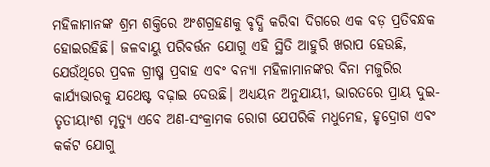ମହିଳାମାନଙ୍କ ଶ୍ରମ ଶକ୍ତିରେ ଅଂଶଗ୍ରହଣକୁ ବୃଦ୍ଧି କରିବା ଦିଗରେ ଏକ ବଡ଼ ପ୍ରତିବନ୍ଧକ ହୋଇରହିଛି। ଜଳବାୟୁ ପରିବର୍ତ୍ତନ ଯୋଗୁ ଏହି ସ୍ଥିତି ଆହୁରି ଖରାପ ହେଉଛି, ଯେଉଁଥିରେ ପ୍ରବଳ ଗ୍ରୀଷ୍ମ ପ୍ରବାହ ଏବଂ ବନ୍ୟା ମହିଳାମାନଙ୍କର ବିନା ମଜୁରିର କାର୍ଯ୍ୟଭାରକୁ ଯଥେଷ୍ଟ ବଢ଼ାଇ ଦେଉଛି। ଅଧ୍ୟୟନ ଅନୁଯାୟୀ, ଭାରତରେ ପ୍ରାୟ ଦୁଇ-ତୃତୀୟାଂଶ ମୃତ୍ୟୁ ଏବେ ଅଣ-ସଂକ୍ରାମକ ରୋଗ ଯେପରିକି ମଧୁମେହ, ହୃଦ୍ରୋଗ ଏବଂ କର୍କଟ ଯୋଗୁ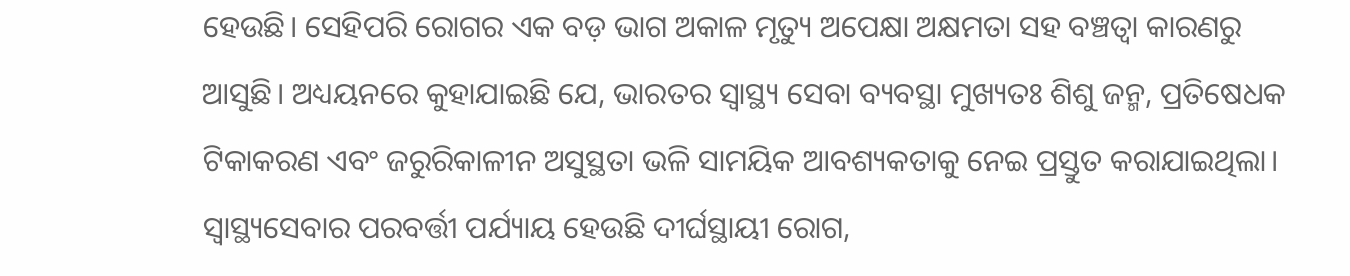ହେଉଛି। ସେହିପରି ରୋଗର ଏକ ବଡ଼ ଭାଗ ଅକାଳ ମୃତ୍ୟୁ ଅପେକ୍ଷା ଅକ୍ଷମତା ସହ ବଞ୍ଚତ୍ବା କାରଣରୁ ଆସୁଛି। ଅଧ୍ୟୟନରେ କୁହାଯାଇଛି ଯେ, ଭାରତର ସ୍ବାସ୍ଥ୍ୟ ସେବା ବ୍ୟବସ୍ଥା ମୁଖ୍ୟତଃ ଶିଶୁ ଜନ୍ମ, ପ୍ରତିଷେଧକ ଟିକାକରଣ ଏବଂ ଜରୁରିକାଳୀନ ଅସୁସ୍ଥତା ଭଳି ସାମୟିକ ଆବଶ୍ୟକତାକୁ ନେଇ ପ୍ରସ୍ତୁତ କରାଯାଇଥିଲା। ସ୍ବାସ୍ଥ୍ୟସେବାର ପରବର୍ତ୍ତୀ ପର୍ଯ୍ୟାୟ ହେଉଛି ଦୀର୍ଘସ୍ଥାୟୀ ରୋଗ,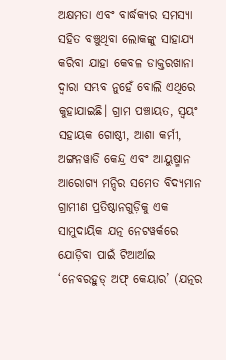ଅକ୍ଷମତା ଏବଂ ବାର୍ଦ୍ଧକ୍ୟର ସମସ୍ୟା ସହିତ ବଞ୍ଚୁଥିବା ଲୋକଙ୍କୁ ସାହାଯ୍ୟ କରିବା ଯାହା କେବଳ ଡାକ୍ତରଖାନା ଦ୍ୱାରା ସମ୍ଭବ ନୁହେଁ ବୋଲି ଏଥିରେ କୁହାଯାଇଛି। ଗ୍ରାମ ପଞ୍ଚାୟତ, ସ୍ବୟଂ ସହାୟକ ଗୋଷ୍ଠୀ, ଆଶା କର୍ମୀ, ଅଙ୍ଗନୱାଡି କେନ୍ଦ୍ର ଏବଂ ଆୟୁଷ୍ମାନ ଆରୋଗ୍ୟ ମନ୍ଦିର ସମେତ ବିଦ୍ୟମାନ ଗ୍ରାମୀଣ ପ୍ରତିଷ୍ଠାନଗୁଡ଼ିକୁ ଏକ ସାମୁଦାୟିକ ଯତ୍ନ ନେଟୱର୍କରେ ଯୋଡ଼ିବା ପାଇଁ ଟିଆର୍ଆଇ ‘ନେବରହୁଡ୍ ଅଫ୍ କେୟାର’ (ଯତ୍ନର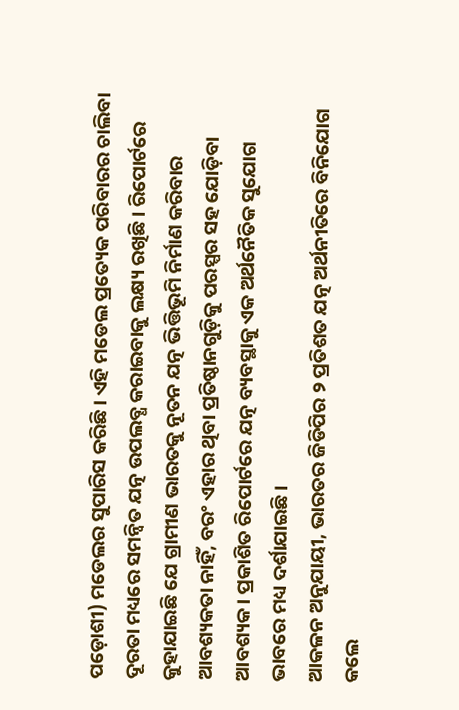ପଡ଼ୋଶୀ) ମଡେଲର ସୁପାରିସ କରିଛି। ଏହି ମଡେଲ ପ୍ରତ୍ୟେକ ପରିବାରର ଚାଲିବା ଦୂରତା ମଧ୍ୟରେ ସମନ୍ବିତ ଯତ୍ନ ଉପଲବ୍ଧ କରାଇବାକୁ ଲକ୍ଷ୍ୟ ରଖିଛି। ରିପୋର୍ଟରେ କୁହାଯାଇଛି ଯେ ଗ୍ରାମୀଣ ଭାରତକୁ ନୂତନ ଯତ୍ନ ଭିତ୍ତିଭୂମି ନିର୍ମାଣ କରିବାର ଆବଶ୍ୟକତା ନାହିଁ, ବରଂ ଏହାର ଥିବା ପ୍ରତିଷ୍ଠାନଗୁଡ଼ିକୁ ପରସ୍ପର ସହ ଯୋଡ଼ିବା ଆବଶ୍ୟକ। ପ୍ରକାଶିତ ରିପୋର୍ଟରେ ଯତ୍ନ ବ୍ୟବସ୍ଥାକୁ ଏକ ଅର୍ଥନୈତିକ ସୁଯୋଗ ଭାବରେ ମଧ୍ୟ ଦର୍ଶାଯାଇଛି।
ଆକଳନ ଅନୁଯାୟୀ, ଭାରତର ଜିଡିପିର ୨ ପ୍ରତିଶତ ଯତ୍ନ ଅର୍ଥନୀତିରେ ବିନିଯୋଗ କଲେ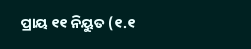ପ୍ରାୟ ୧୧ ନିୟୁତ (୧.୧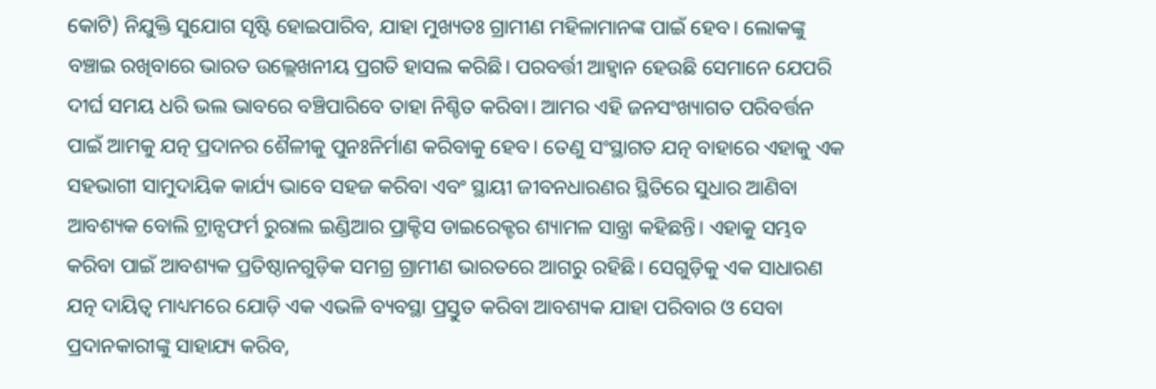କୋଟି) ନିଯୁକ୍ତି ସୁଯୋଗ ସୃଷ୍ଟି ହୋଇପାରିବ, ଯାହା ମୁଖ୍ୟତଃ ଗ୍ରାମୀଣ ମହିଳାମାନଙ୍କ ପାଇଁ ହେବ। ଲୋକଙ୍କୁ ବଞ୍ଚାଇ ରଖିବାରେ ଭାରତ ଉଲ୍ଲେଖନୀୟ ପ୍ରଗତି ହାସଲ କରିଛି। ପରବର୍ତ୍ତୀ ଆହ୍ବାନ ହେଉଛି ସେମାନେ ଯେପରି ଦୀର୍ଘ ସମୟ ଧରି ଭଲ ଭାବରେ ବଞ୍ଚିପାରିବେ ତାହା ନିଶ୍ଚିତ କରିବା। ଆମର ଏହି ଜନସଂଖ୍ୟାଗତ ପରିବର୍ତ୍ତନ ପାଇଁ ଆମକୁ ଯତ୍ନ ପ୍ରଦାନର ଶୈଳୀକୁ ପୁନଃନିର୍ମାଣ କରିବାକୁ ହେବ। ତେଣୁ ସଂସ୍ଥାଗତ ଯତ୍ନ ବାହାରେ ଏହାକୁ ଏକ ସହଭାଗୀ ସାମୁଦାୟିକ କାର୍ଯ୍ୟ ଭାବେ ସହଜ କରିବା ଏବଂ ସ୍ଥାୟୀ ଜୀବନଧାରଣର ସ୍ଥିତିରେ ସୁଧାର ଆଣିବା ଆବଶ୍ୟକ ବୋଲି ଟ୍ରାନ୍ସଫର୍ମ ରୁରାଲ ଇଣ୍ଡିଆର ପ୍ରାକ୍ଟିସ ଡାଇରେକ୍ଟର ଶ୍ୟାମଳ ସାନ୍ତ୍ରା କହିଛନ୍ତି। ଏହାକୁ ସମ୍ଭବ କରିବା ପାଇଁ ଆବଶ୍ୟକ ପ୍ରତିଷ୍ଠାନଗୁଡ଼ିକ ସମଗ୍ର ଗ୍ରାମୀଣ ଭାରତରେ ଆଗରୁ ରହିଛି। ସେଗୁଡ଼ିକୁ ଏକ ସାଧାରଣ ଯତ୍ନ ଦାୟିତ୍ୱ ମାଧ୍ୟମରେ ଯୋଡ଼ି ଏକ ଏଭଳି ବ୍ୟବସ୍ଥା ପ୍ରସ୍ତୁତ କରିବା ଆବଶ୍ୟକ ଯାହା ପରିବାର ଓ ସେବା ପ୍ରଦାନକାରୀଙ୍କୁ ସାହାଯ୍ୟ କରିବ,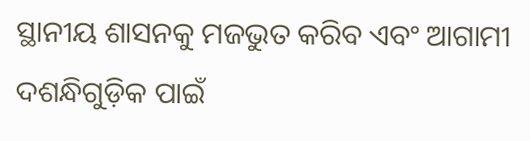ସ୍ଥାନୀୟ ଶାସନକୁ ମଜଭୁତ କରିବ ଏବଂ ଆଗାମୀ ଦଶନ୍ଧିଗୁଡ଼ିକ ପାଇଁ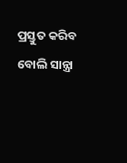ପ୍ରସ୍ତୁତ କରିବ ବୋଲି ସାନ୍ତ୍ରା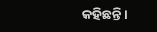କହିଛନ୍ତି।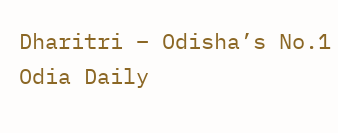Dharitri – Odisha’s No.1 Odia Daily